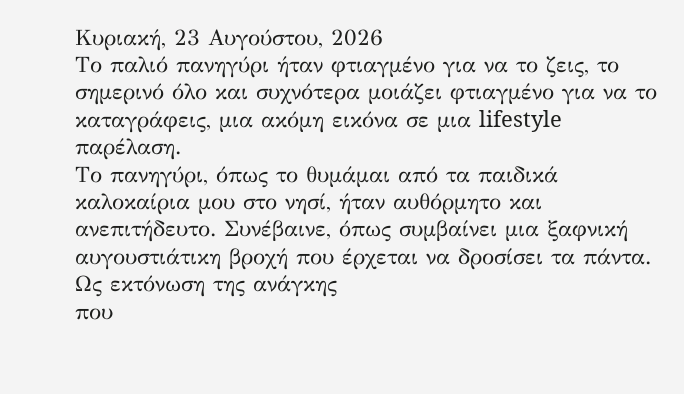Κυριακή, 23 Αυγούστου, 2026
Το παλιό πανηγύρι ήταν φτιαγμένο για να το ζεις, το σημερινό όλο και συχνότερα μοιάζει φτιαγμένο για να το καταγράφεις, μια ακόμη εικόνα σε μια lifestyle παρέλαση.
Το πανηγύρι, όπως το θυμάμαι από τα παιδικά καλοκαίρια μου στο νησί, ήταν αυθόρμητο και ανεπιτήδευτο. Συνέβαινε, όπως συμβαίνει μια ξαφνική
αυγουστιάτικη βροχή που έρχεται να δροσίσει τα πάντα. Ως εκτόνωση της ανάγκης
που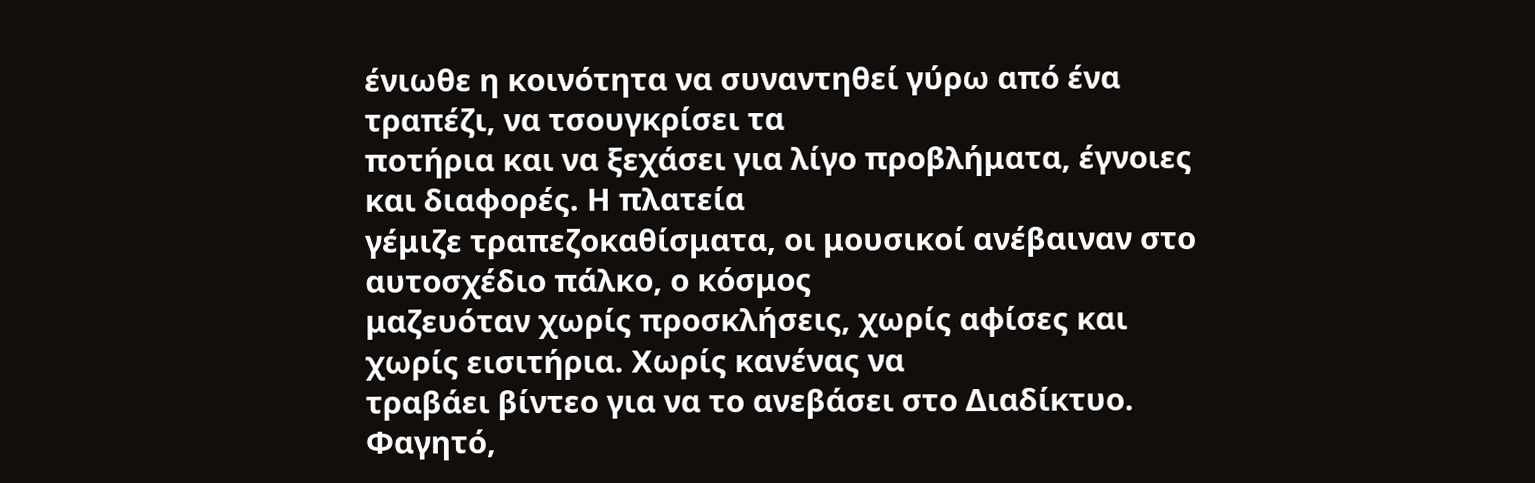ένιωθε η κοινότητα να συναντηθεί γύρω από ένα τραπέζι, να τσουγκρίσει τα
ποτήρια και να ξεχάσει για λίγο προβλήματα, έγνοιες και διαφορές. Η πλατεία
γέμιζε τραπεζοκαθίσματα, οι μουσικοί ανέβαιναν στο αυτοσχέδιο πάλκο, ο κόσμος
μαζευόταν χωρίς προσκλήσεις, χωρίς αφίσες και χωρίς εισιτήρια. Χωρίς κανένας να
τραβάει βίντεο για να το ανεβάσει στο Διαδίκτυο.
Φαγητό,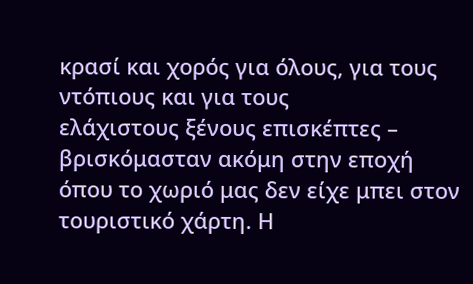κρασί και χορός για όλους, για τους ντόπιους και για τους
ελάχιστους ξένους επισκέπτες – βρισκόμασταν ακόμη στην εποχή όπου το χωριό μας δεν είχε μπει στον τουριστικό χάρτη. Η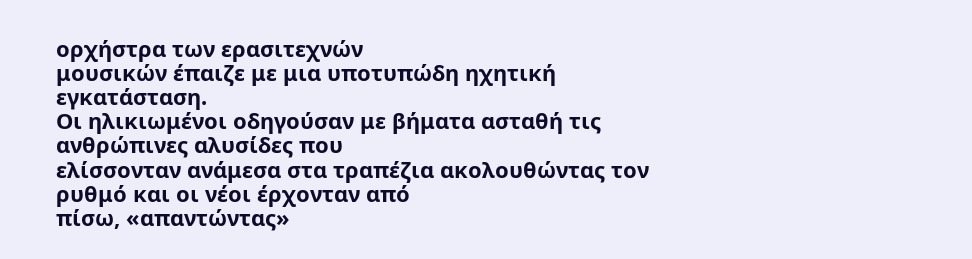ορχήστρα των ερασιτεχνών
μουσικών έπαιζε με μια υποτυπώδη ηχητική εγκατάσταση.
Οι ηλικιωμένοι οδηγούσαν με βήματα ασταθή τις ανθρώπινες αλυσίδες που
ελίσσονταν ανάμεσα στα τραπέζια ακολουθώντας τον ρυθμό και οι νέοι έρχονταν από
πίσω, «απαντώντας»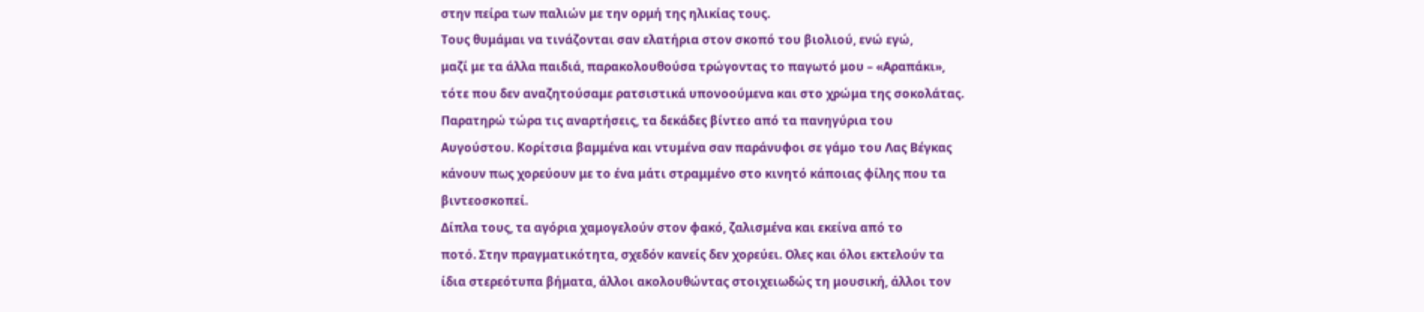στην πείρα των παλιών με την ορμή της ηλικίας τους.
Τους θυμάμαι να τινάζονται σαν ελατήρια στον σκοπό του βιολιού, ενώ εγώ,
μαζί με τα άλλα παιδιά, παρακολουθούσα τρώγοντας το παγωτό μου – «Αραπάκι»,
τότε που δεν αναζητούσαμε ρατσιστικά υπονοούμενα και στο χρώμα της σοκολάτας.
Παρατηρώ τώρα τις αναρτήσεις, τα δεκάδες βίντεο από τα πανηγύρια του
Αυγούστου. Κορίτσια βαμμένα και ντυμένα σαν παράνυφοι σε γάμο του Λας Βέγκας
κάνουν πως χορεύουν με το ένα μάτι στραμμένο στο κινητό κάποιας φίλης που τα
βιντεοσκοπεί.
Δίπλα τους, τα αγόρια χαμογελούν στον φακό, ζαλισμένα και εκείνα από το
ποτό. Στην πραγματικότητα, σχεδόν κανείς δεν χορεύει. Ολες και όλοι εκτελούν τα
ίδια στερεότυπα βήματα, άλλοι ακολουθώντας στοιχειωδώς τη μουσική, άλλοι τον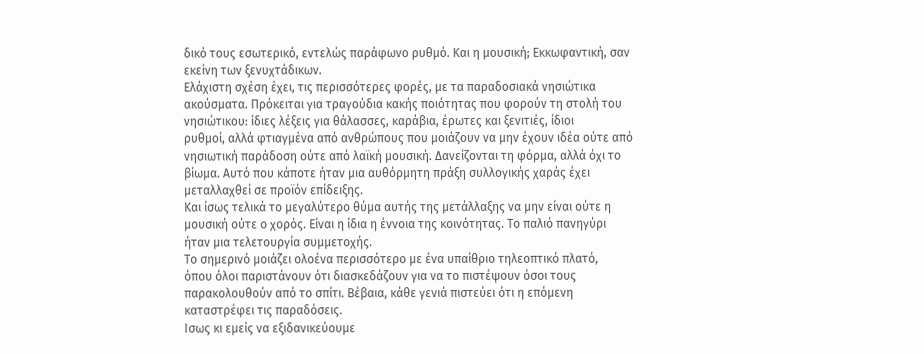δικό τους εσωτερικό, εντελώς παράφωνο ρυθμό. Και η μουσική; Εκκωφαντική, σαν
εκείνη των ξενυχτάδικων.
Ελάχιστη σχέση έχει, τις περισσότερες φορές, με τα παραδοσιακά νησιώτικα
ακούσματα. Πρόκειται για τραγούδια κακής ποιότητας που φορούν τη στολή του
νησιώτικου: ίδιες λέξεις για θάλασσες, καράβια, έρωτες και ξενιτιές, ίδιοι
ρυθμοί, αλλά φτιαγμένα από ανθρώπους που μοιάζουν να μην έχουν ιδέα ούτε από
νησιωτική παράδοση ούτε από λαϊκή μουσική. Δανείζονται τη φόρμα, αλλά όχι το
βίωμα. Αυτό που κάποτε ήταν μια αυθόρμητη πράξη συλλογικής χαράς έχει
μεταλλαχθεί σε προϊόν επίδειξης.
Και ίσως τελικά το μεγαλύτερο θύμα αυτής της μετάλλαξης να μην είναι ούτε η
μουσική ούτε ο χορός. Είναι η ίδια η έννοια της κοινότητας. Το παλιό πανηγύρι
ήταν μια τελετουργία συμμετοχής.
Το σημερινό μοιάζει ολοένα περισσότερο με ένα υπαίθριο τηλεοπτικό πλατό,
όπου όλοι παριστάνουν ότι διασκεδάζουν για να το πιστέψουν όσοι τους
παρακολουθούν από το σπίτι. Βέβαια, κάθε γενιά πιστεύει ότι η επόμενη
καταστρέφει τις παραδόσεις.
Ισως κι εμείς να εξιδανικεύουμε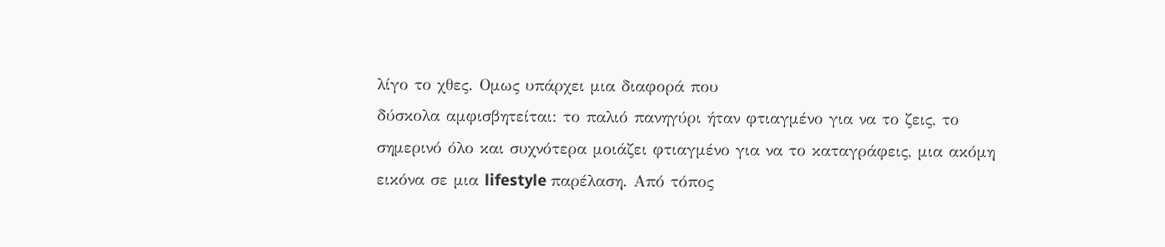λίγο το χθες. Ομως υπάρχει μια διαφορά που
δύσκολα αμφισβητείται: το παλιό πανηγύρι ήταν φτιαγμένο για να το ζεις, το
σημερινό όλο και συχνότερα μοιάζει φτιαγμένο για να το καταγράφεις, μια ακόμη
εικόνα σε μια lifestyle παρέλαση. Από τόπος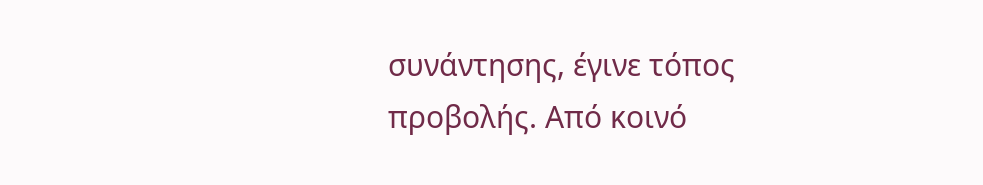συνάντησης, έγινε τόπος προβολής. Από κοινό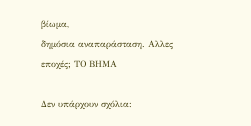βίωμα,
δημόσια αναπαράσταση. Aλλες
εποχές; ΤΟ ΒΗΜΑ

Δεν υπάρχουν σχόλια: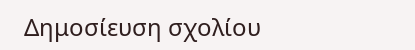Δημοσίευση σχολίου